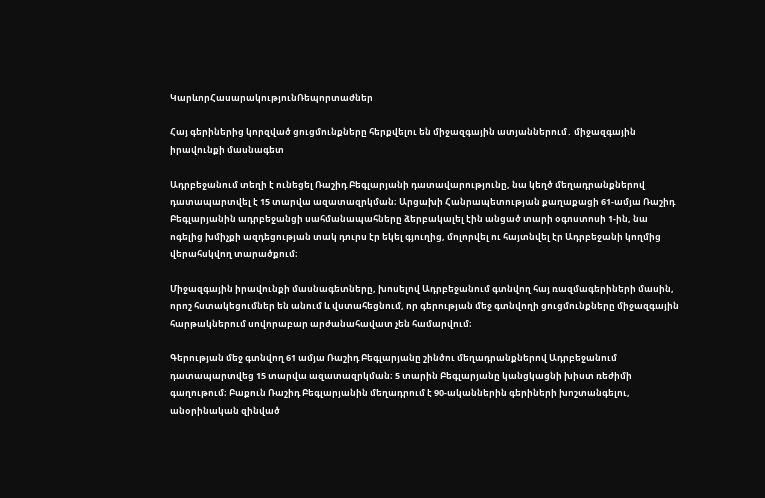ԿարևորՀասարակությունՌեպորտաժներ

Հայ գերիներից կորզված ցուցմունքները հերքվելու են միջազգային ատյաններում․ միջազգային իրավունքի մասնագետ

Ադրբեջանում տեղի է ունեցել Ռաշիդ Բեգլարյանի դատավարությունը, նա կեղծ մեղադրանքներով դատապարտվել է 15 տարվա ազատազրկման։ Արցախի Հանրապետության քաղաքացի 61-ամյա Ռաշիդ Բեգլարյանին ադրբեջանցի սահմանապահները ձերբակալել էին անցած տարի օգոստոսի 1-ին, նա ոգելից խմիչքի ազդեցության տակ դուրս էր եկել գյուղից, մոլորվել ու հայտնվել էր Ադրբեջանի կողմից վերահսկվող տարածքում։

Միջազգային իրավունքի մասնագետները, խոսելով Ադրբեջանում գտնվող հայ ռազմագերիների մասին, որոշ հստակեցումներ են անում և վստահեցնում, որ գերության մեջ գտնվողի ցուցմունքները միջազգային հարթակներում սովորաբար արժանահավատ չեն համարվում։

Գերության մեջ գտնվող 61 ամյա Ռաշիդ Բեգլարյանը շինծու մեղադրանքներով Ադրբեջանում դատապարտվեց 15 տարվա ազատազրկման։ 5 տարին Բեգլարյանը կանցկացնի խիստ ռեժիմի գաղութում։ Բաքուն Ռաշիդ Բեգլարյանին մեղադրում է 90-ականներին գերիների խոշտանգելու, անօրինական զինված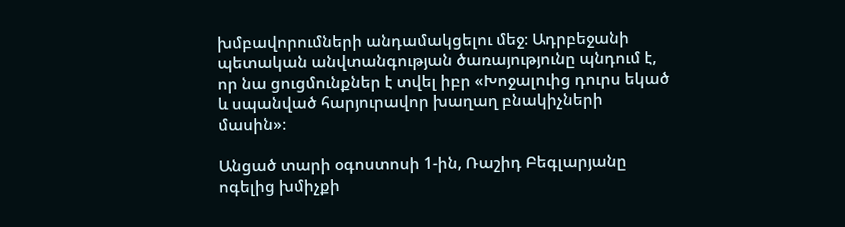խմբավորումների անդամակցելու մեջ։ Ադրբեջանի պետական անվտանգության ծառայությունը պնդում է, որ նա ցուցմունքներ է տվել իբր «Խոջալուից դուրս եկած և սպանված հարյուրավոր խաղաղ բնակիչների մասին»։

Անցած տարի օգոստոսի 1-ին, Ռաշիդ Բեգլարյանը ոգելից խմիչքի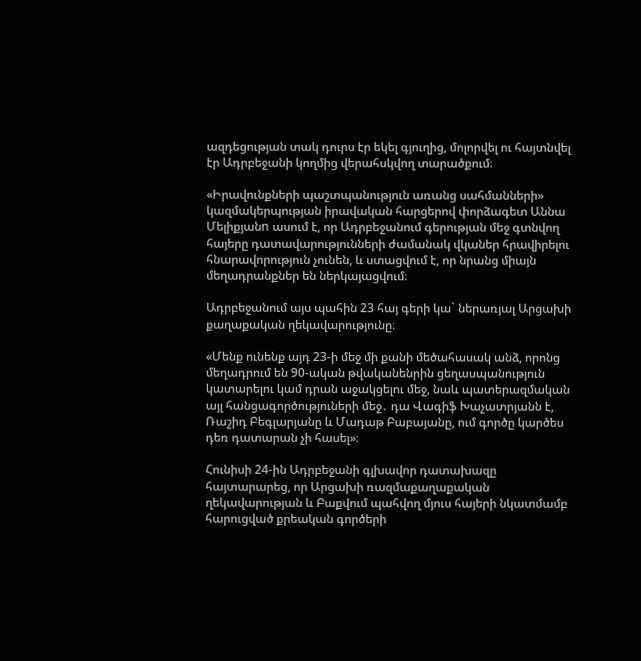ազդեցության տակ դուրս էր եկել գյուղից, մոլորվել ու հայտնվել էր Ադրբեջանի կողմից վերահսկվող տարածքում։

«Իրավունքների պաշտպանություն առանց սահմանների» կազմակերպության իրավական հարցերով փորձագետ Աննա Մելիքյանn ասում է, որ Ադրբեջանում գերության մեջ գտնվող հայերը դատավարությունների ժամանակ վկաներ հրավիրելու հնարավորություն չունեն, և ստացվում է, որ նրանց միայն մեղադրանքներ են ներկայացվում։

Ադրբեջանում այս պահին 23 հայ գերի կա` ներառյալ Արցախի քաղաքական ղեկավարությունը։

«Մենք ունենք այդ 23-ի մեջ մի քանի մեծահասակ անձ, որոնց մեղադրում են 90-ական թվականենրին ցեղասպանություն կատարելու կամ դրան աջակցելու մեջ, նաև պատերազմական այլ հանցագործություների մեջ․ դա Վագիֆ Խաչատրյանն է, Ռաշիդ Բեգլարյանը և Մադաթ Բաբայանը, ում գործը կարծես դեռ դատարան չի հասել»։

Հունիսի 24-ին Ադրբեջանի գլխավոր դատախազը հայտարարեց, որ Արցախի ռազմաքաղաքական ղեկավարության և Բաքվում պահվող մյուս հայերի նկատմամբ հարուցված քրեական գործերի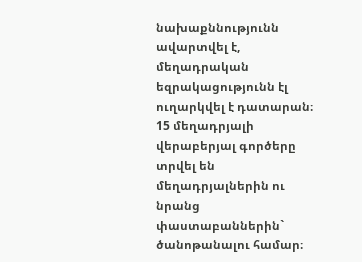նախաքննությունն ավարտվել է, մեղադրական եզրակացությունն էլ ուղարկվել է դատարան։ 15 մեղադրյալի վերաբերյալ գործերը տրվել են մեղադրյալներին ու նրանց փաստաբաններին` ծանոթանալու համար։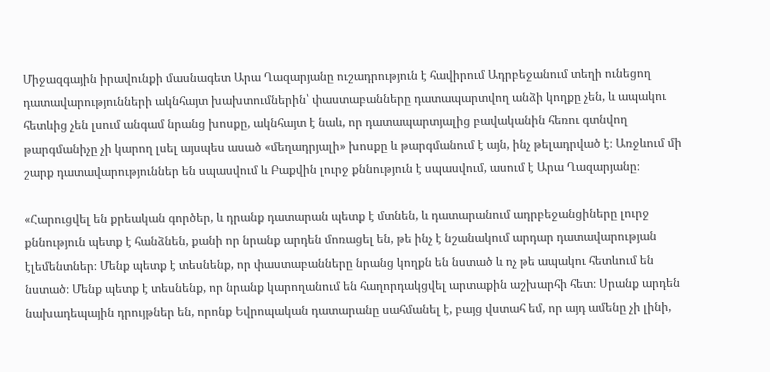Միջազգային իրավունքի մասնագետ Արա Ղազարյանը ուշադրություն է հավիրում Ադրբեջանում տեղի ունեցող դատավարությունների ակնհայտ խախտումներին՝ փաստաբանները դատապարտվող անձի կողքը չեն, և ապակու հետևից չեն լսում անգամ նրանց խոսքը, ակնհայտ է նաև, որ դատապարտյալից բավականին հեռու գտնվող թարգմանիչը չի կարող լսել այսպես ասած «մեղադրյալի» խոսքը և թարգմանում է այն, ինչ թելադրված է։ Առջևում մի շարք դատավարություններ են սպասվում և Բաքվին լուրջ քննություն է սպասվում, ասում է Արա Ղազարյանը։

«Հարուցվել են քրեական գործեր, և դրանք դատարան պետք է մտնեն, և դատարանում ադրբեջանցիները լուրջ քննություն պետք է հանձնեն, քանի որ նրանք արդեն մոռացել են, թե ինչ է նշանակում արդար դատավարության էլեմենտներ։ Մենք պետք է տեսնենք, որ փաստաբանները նրանց կողքն են նստած և ոչ թե ապակու հետևում են նստած։ Մենք պետք է տեսնենք, որ նրանք կարողանում են հաղորդակցվել արտաքին աշխարհի հետ։ Սրանք արդեն նախադեպային դրույթներ են, որոնք Եվրոպական դատարանը սահմանել է, բայց վստահ եմ, որ այդ ամենը չի լինի,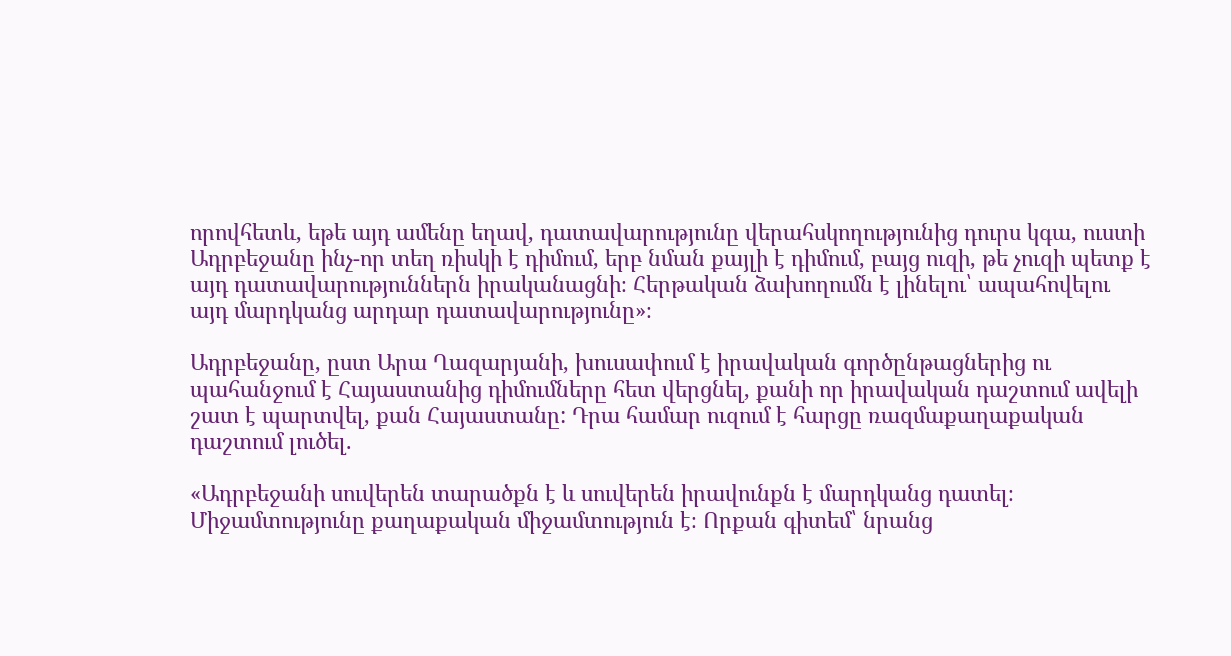որովհետև, եթե այդ ամենը եղավ, դատավարությունը վերահսկողությունից դուրս կգա, ուստի Ադրբեջանը ինչ-որ տեղ ռիսկի է դիմում, երբ նման քայլի է դիմում, բայց ուզի, թե չուզի պետք է այդ դատավարություններն իրականացնի։ Հերթական ձախողումն է լինելու՝ ապահովելու այդ մարդկանց արդար դատավարությունը»։

Ադրբեջանը, ըստ Արա Ղազարյանի, խուսափում է իրավական գործընթացներից ու պահանջում է Հայաստանից դիմումները հետ վերցնել, քանի որ իրավական դաշտում ավելի շատ է պարտվել, քան Հայաստանը: Դրա համար ուզում է հարցը ռազմաքաղաքական դաշտում լուծել.

«Ադրբեջանի սուվերեն տարածքն է և սուվերեն իրավունքն է մարդկանց դատել։ Միջամտությունը քաղաքական միջամտություն է։ Որքան գիտեմ՝ նրանց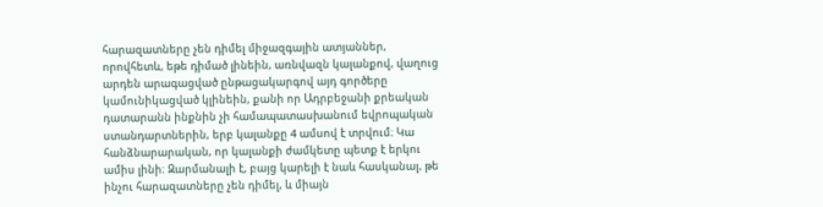հարազատները չեն դիմել միջազգային ատյաններ, որովհետև, եթե դիմած լինեին, առնվազն կալանքով, վաղուց արդեն արագացված ընթացակարգով այդ գործերը կամունիկացված կլինեին, քանի որ Ադրբեջանի քրեական դատարանն ինքնին չի համապատասխանում եվրոպական ստանդարտներին, երբ կալանքը 4 ամսով է տրվում։ Կա հանձնարարական, որ կալանքի ժամկետը պետք է երկու ամիս լինի։ Զարմանալի է, բայց կարելի է նաև հասկանալ, թե ինչու հարազատները չեն դիմել, և միայն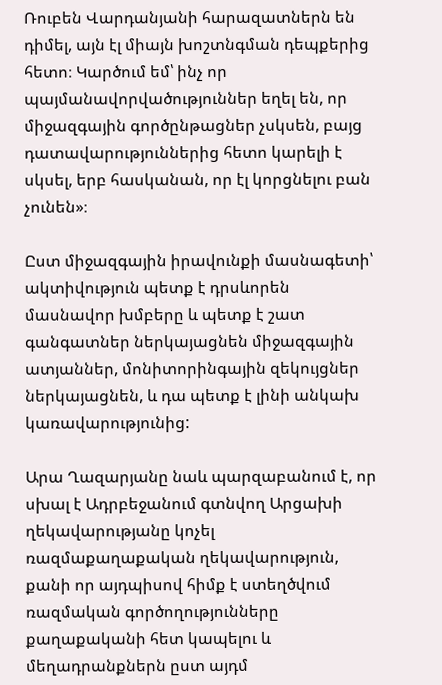Ռուբեն Վարդանյանի հարազատներն են դիմել, այն էլ միայն խոշտնգման դեպքերից հետո։ Կարծում եմ՝ ինչ որ պայմանավորվածություններ եղել են, որ միջազգային գործընթացներ չսկսեն, բայց դատավարություններից հետո կարելի է սկսել, երբ հասկանան, որ էլ կորցնելու բան չունեն»։

Ըստ միջազգային իրավունքի մասնագետի՝ ակտիվություն պետք է դրսևորեն մասնավոր խմբերը և պետք է շատ գանգատներ ներկայացնեն միջազգային ատյաններ, մոնիտորինգային զեկույցներ ներկայացնեն, և դա պետք է լինի անկախ կառավարությունից:

Արա Ղազարյանը նաև պարզաբանում է, որ սխալ է Ադրբեջանում գտնվող Արցախի ղեկավարությանը կոչել ռազմաքաղաքական ղեկավարություն, քանի որ այդպիսով հիմք է ստեղծվում ռազմական գործողությունները քաղաքականի հետ կապելու և մեղադրանքներն ըստ այդմ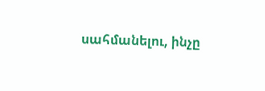սահմանելու, ինչը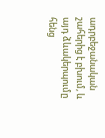ադրբեջանական շահերից է բխում, և այդ ձևակերպումը հենց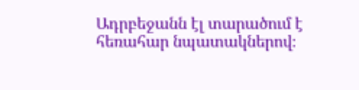Ադրբեջանն էլ տարածում է հեռահար նպատակներով։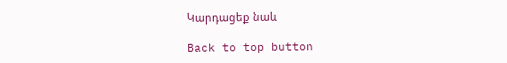Կարդացեք նաև

Back to top button